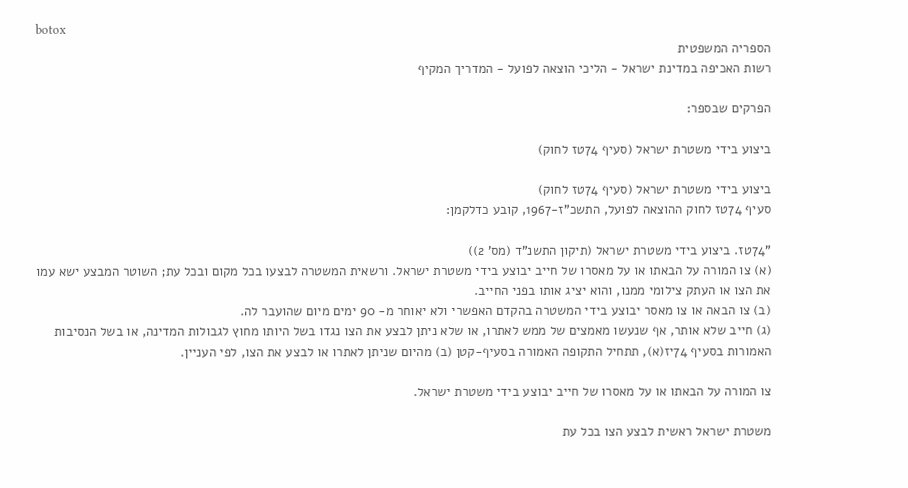botox
הספריה המשפטית
רשות האכיפה במדינת ישראל - הליכי הוצאה לפועל - המדריך המקיף

הפרקים שבספר:

ביצוע בידי משטרת ישראל (סעיף 74טז לחוק)

ביצוע בידי משטרת ישראל (סעיף 74טז לחוק)
סעיף 74טז לחוק ההוצאה לפועל, התשכ"ז-1967, קובע כדלקמן:

"74טז. ביצוע בידי משטרת ישראל (תיקון התשנ"ד (מס' 2))
(א) צו המורה על הבאתו או על מאסרו של חייב יבוצע בידי משטרת ישראל. ורשאית המשטרה לבצעו בכל מקום ובכל עת; השוטר המבצע ישא עמו את הצו או העתק צילומי ממנו, והוא יציג אותו בפני החייב.
(ב) צו הבאה או צו מאסר יבוצע בידי המשטרה בהקדם האפשרי ולא יאוחר מ- 90 ימים מיום שהועבר לה.
(ג) חייב שלא אותר, אף שנעשו מאמצים של ממש לאתרו, או שלא ניתן לבצע את הצו נגדו בשל היותו מחוץ לגבולות המדינה, או בשל הנסיבות האמורות בסעיף 74יז(א), תתחיל התקופה האמורה בסעיף-קטן (ב) מהיום שניתן לאתרו או לבצע את הצו, לפי העניין.

צו המורה על הבאתו או על מאסרו של חייב יבוצע בידי משטרת ישראל.

משטרת ישראל ראשית לבצע הצו בכל עת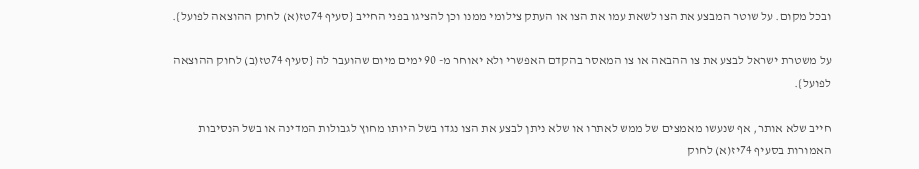ובכל מקום. על שוטר המבצע את הצו לשאת עמו את הצו או העתק צילומי ממנו וכן להציגו בפני החייב {סעיף 74טז(א) לחוק ההוצאה לפועל}.

על משטרת ישראל לבצע את צו ההבאה או צו המאסר בהקדם האפשרי ולא יאוחר מ- 90 ימים מיום שהועבר לה {סעיף 74טז(ב) לחוק ההוצאה לפועל}.

חייב שלא אותר, אף שנעשו מאמצים של ממש לאתרו או שלא ניתן לבצע את הצו נגדו בשל היותו מחוץ לגבולות המדינה או בשל הנסיבות האמורות בסעיף 74יז(א) לחוק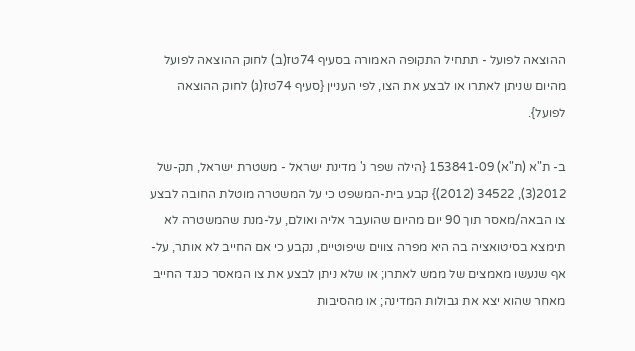ההוצאה לפועל - תתחיל התקופה האמורה בסעיף 74טז(ב) לחוק ההוצאה לפועל מהיום שניתן לאתרו או לבצע את הצו, לפי העניין {סעיף 74טז(ג) לחוק ההוצאה לפועל}.

ב- ת"א (ת"א) 153841-09 {הילה שפר נ' מדינת ישראל - משטרת ישראל, תק-של 2012(3), 34522 (2012)} קבע בית-המשפט כי על המשטרה מוטלת החובה לבצע צו הבאה/מאסר תוך 90 יום מהיום שהועבר אליה ואולם, על-מנת שהמשטרה לא תימצא בסיטואציה בה היא מפרה צווים שיפוטיים, נקבע כי אם החייב לא אותר, על-אף שנעשו מאמצים של ממש לאתרו; או שלא ניתן לבצע את צו המאסר כנגד החייב מאחר שהוא יצא את גבולות המדינה; או מהסיבות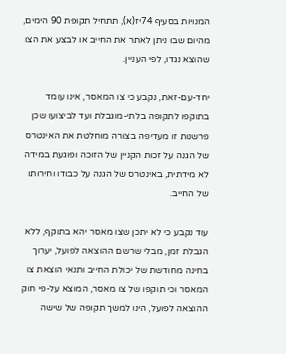המנויות בסעיף 74יז(א), תתחיל תקופת 90 הימים, מהיום שבו ניתן לאתר את החייב או לבצע את הצו שהוצא נגדו, לפי העניין.

יחד-עם-זאת, נקבע כי צו המאסר, אינו עומד בתוקפו לתקופה בלתי-מוגבלת ועד לביצועו שכן פרשנות זו מעדיפה בצורה מוחלטת את האינטרס של הגנה על זכות הקניין של הזוכה ופוגעת במידה לא מידתית, באינטרס של הגנה על כבודו וחירותו של החייב.

עוד נקבע כי לא יתכן שצו מאסר יהא בתוקף, ללא הגבלת זמן, מבלי שרשם ההוצאה לפועל, יערוך בחינה מחודשת של יכולת החייב ותנאי הוצאת צו המאסר וכי תוקפו של צו מאסר, המוצא על-פי חוק ההוצאה לפועל, הינו למשך תקופה של שישה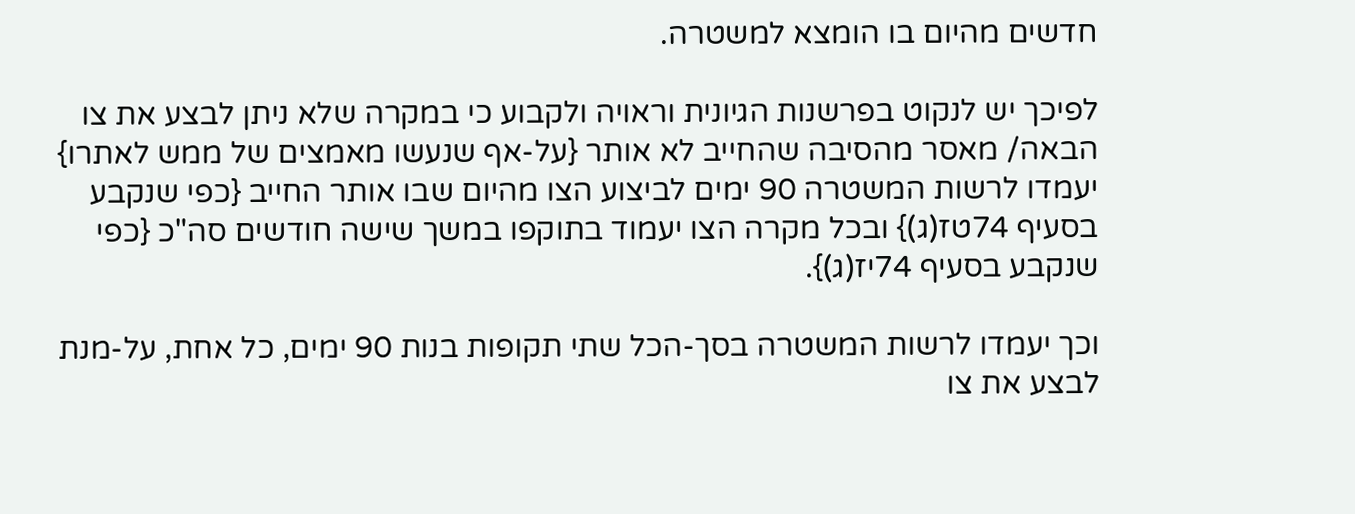חדשים מהיום בו הומצא למשטרה.

לפיכך יש לנקוט בפרשנות הגיונית וראויה ולקבוע כי במקרה שלא ניתן לבצע את צו הבאה/ מאסר מהסיבה שהחייב לא אותר {על-אף שנעשו מאמצים של ממש לאתרו} יעמדו לרשות המשטרה 90 ימים לביצוע הצו מהיום שבו אותר החייב {כפי שנקבע בסעיף 74טז(ג)} ובכל מקרה הצו יעמוד בתוקפו במשך שישה חודשים סה"כ {כפי שנקבע בסעיף 74יז(ג)}.

וכך יעמדו לרשות המשטרה בסך-הכל שתי תקופות בנות 90 ימים, כל אחת, על-מנת לבצע את צו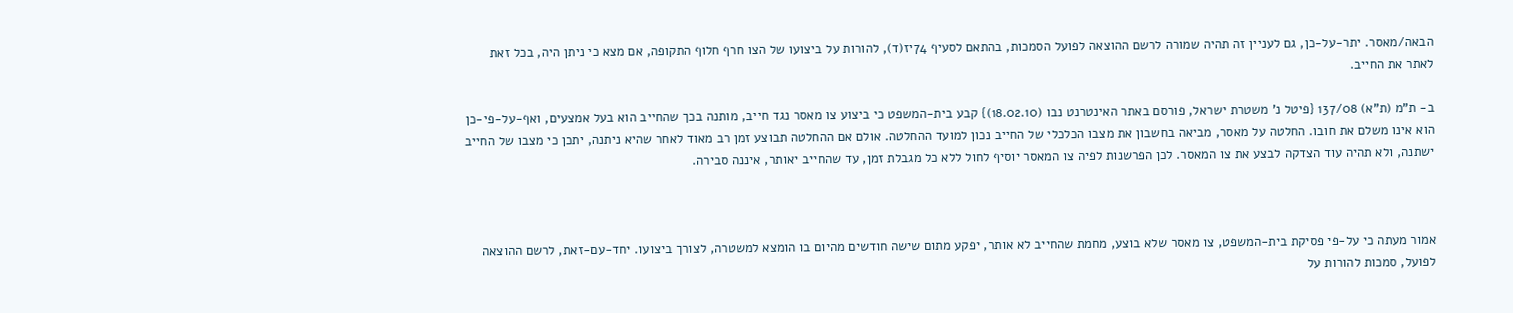הבאה/מאסר. יתר-על-כן, גם לעניין זה תהיה שמורה לרשם ההוצאה לפועל הסמכות, בהתאם לסעיף 74יז(ד), להורות על ביצועו של הצו חרף חלוף התקופה, אם מצא כי ניתן היה, בכל זאת לאתר את החייב.

ב- ת"מ (ת"א) 137/08 {פיטל נ' משטרת ישראל, פורסם באתר האינטרנט נבו (18.02.10)} קבע בית-המשפט כי ביצוע צו מאסר נגד חייב, מותנה בכך שהחייב הוא בעל אמצעים, ואף-על-פי-כן הוא אינו משלם את חובו. החלטה על מאסר, מביאה בחשבון את מצבו הכלכלי של החייב נכון למועד ההחלטה. אולם אם ההחלטה תבוצע זמן רב מאוד לאחר שהיא ניתנה, יתכן כי מצבו של החייב ישתנה, ולא תהיה עוד הצדקה לבצע את צו המאסר. לכן הפרשנות לפיה צו המאסר יוסיף לחול ללא כל מגבלת זמן, עד שהחייב יאותר, איננה סבירה.



אמור מעתה כי על-פי פסיקת בית-המשפט, צו מאסר שלא בוצע, מחמת שהחייב לא אותר, יפקע מתום שישה חודשים מהיום בו הומצא למשטרה, לצורך ביצועו. יחד-עם-זאת, לרשם ההוצאה לפועל, סמכות להורות על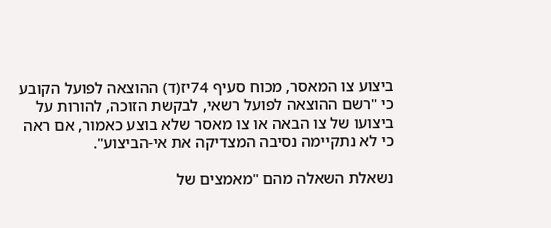ביצוע צו המאסר, מכוח סעיף 74יז(ד) ההוצאה לפועל הקובע כי "רשם ההוצאה לפועל רשאי, לבקשת הזוכה, להורות על ביצועו של צו הבאה או צו מאסר שלא בוצע כאמור, אם ראה כי לא נתקיימה נסיבה המצדיקה את אי-הביצוע".

נשאלת השאלה מהם "מאמצים של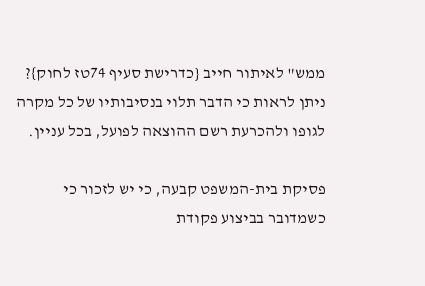ממש" לאיתור חייב {כדרישת סעיף 74טז לחוק}? ניתן לראות כי הדבר תלוי בנסיבותיו של כל מקרה לגופו ולהכרעת רשם ההוצאה לפועל, בכל עניין.

פסיקת בית-המשפט קבעה, כי יש לזכור כי כשמדובר בביצוע פקודת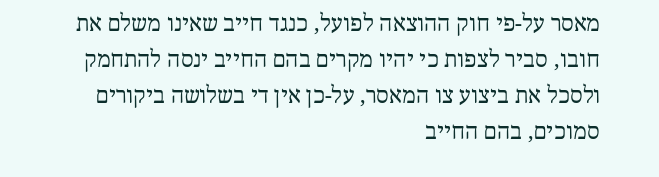מאסר על-פי חוק ההוצאה לפועל, כנגד חייב שאינו משלם את חובו, סביר לצפות כי יהיו מקרים בהם החייב ינסה להתחמק ולסכל את ביצוע צו המאסר, על-כן אין די בשלושה ביקורים סמוכים, בהם החייב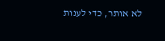לא אותר, כדי לענות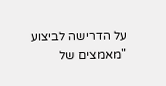על הדרישה לביצוע "מאמצים של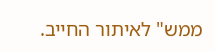ממש" לאיתור החייב.